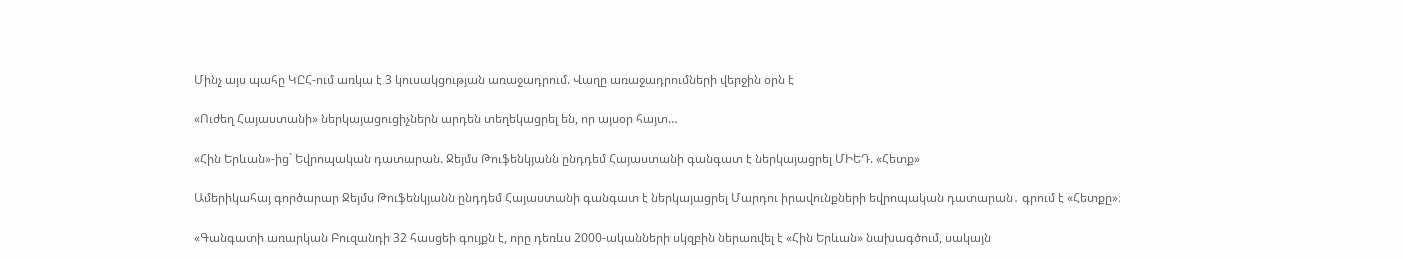Մինչ այս պահը ԿԸՀ-ում առկա է 3 կուսակցության առաջադրում. Վաղը առաջադրումների վերջին օրն է

«Ուժեղ Հայաստանի» ներկայացուցիչներն արդեն տեղեկացրել են, որ այսօր հայտ…

«Հին Երևան»-ից` Եվրոպական դատարան. Ջեյմս Թուֆենկյանն ընդդեմ Հայաստանի գանգատ է ներկայացրել ՄԻԵԴ. «Հետք»

Ամերիկահայ գործարար Ջեյմս Թուֆենկյանն ընդդեմ Հայաստանի գանգատ է ներկայացրել Մարդու իրավունքների եվրոպական դատարան․ գրում է «Հետքը»։

«Գանգատի առարկան Բուզանդի 32 հասցեի գույքն է, որը դեռևս 2000-ականների սկզբին ներառվել է «Հին Երևան» նախագծում, սակայն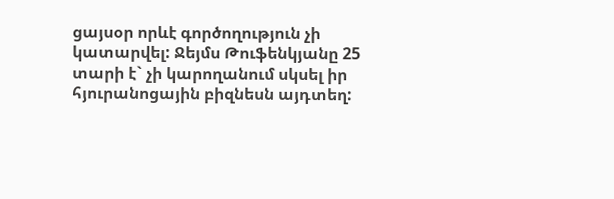ցայսօր որևէ գործողություն չի կատարվել: Ջեյմս Թուֆենկյանը 25 տարի է` չի կարողանում սկսել իր հյուրանոցային բիզնեսն այդտեղ: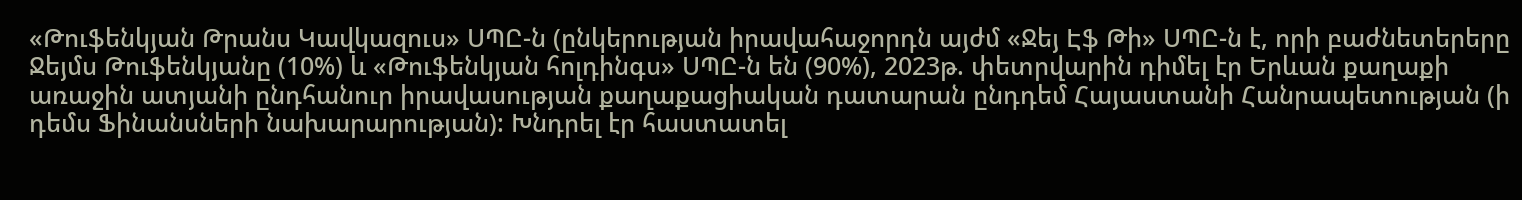«Թուֆենկյան Թրանս Կավկազուս» ՍՊԸ-ն (ընկերության իրավահաջորդն այժմ «Ջեյ Էֆ Թի» ՍՊԸ-ն է, որի բաժնետերերը Ջեյմս Թուֆենկյանը (10%) և «Թուֆենկյան հոլդինգս» ՍՊԸ-ն են (90%), 2023թ. փետրվարին դիմել էր Երևան քաղաքի առաջին ատյանի ընդհանուր իրավասության քաղաքացիական դատարան ընդդեմ Հայաստանի Հանրապետության (ի դեմս Ֆինանսների նախարարության): Խնդրել էր հաստատել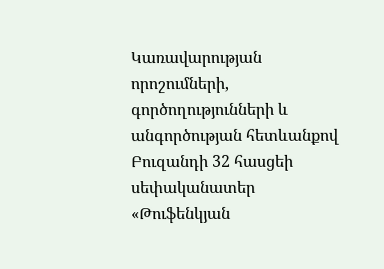Կառավարության որոշումների, գործողությունների և անգործության հետևանքով Բուզանդի 32 հասցեի սեփականատեր «Թուֆենկյան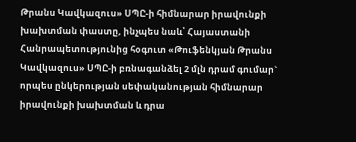Թրանս Կավկազուս» ՍՊԸ-ի հիմնարար իրավունքի խախտման փաստը, ինչպես նաև՝ Հայաստանի Հանրապետությունից հօգուտ «Թուֆենկյան Թրանս Կավկազուս» ՍՊԸ-ի բռնագանձել 2 մլն դրամ գումար` որպես ընկերության սեփականության հիմնարար իրավունքի խախտման և դրա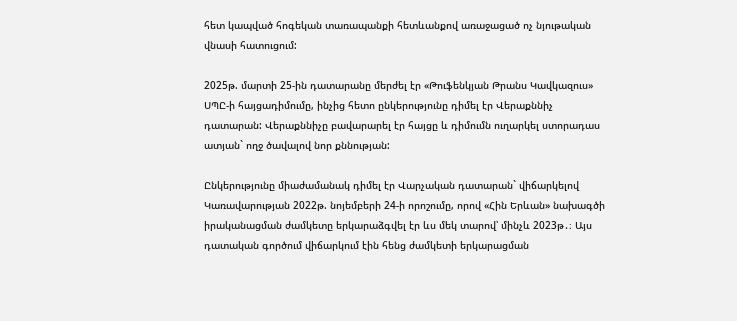հետ կապված հոգեկան տառապանքի հետևանքով առաջացած ոչ նյութական վնասի հատուցում:

2025թ. մարտի 25-ին դատարանը մերժել էր «Թուֆենկյան Թրանս Կավկազուս» ՍՊԸ-ի հայցադիմումը, ինչից հետո ընկերությունը դիմել էր Վերաքննիչ դատարան: Վերաքննիչը բավարարել էր հայցը և դիմումն ուղարկել ստորադաս ատյան` ողջ ծավալով նոր քննության:

Ընկերությունը միաժամանակ դիմել էր Վարչական դատարան` վիճարկելով Կառավարության 2022թ. նոյեմբերի 24-ի որոշումը, որով «Հին Երևան» նախագծի իրականացման ժամկետը երկարաձգվել էր ևս մեկ տարով՝ մինչև 2023թ․։ Այս դատական գործում վիճարկում էին հենց ժամկետի երկարացման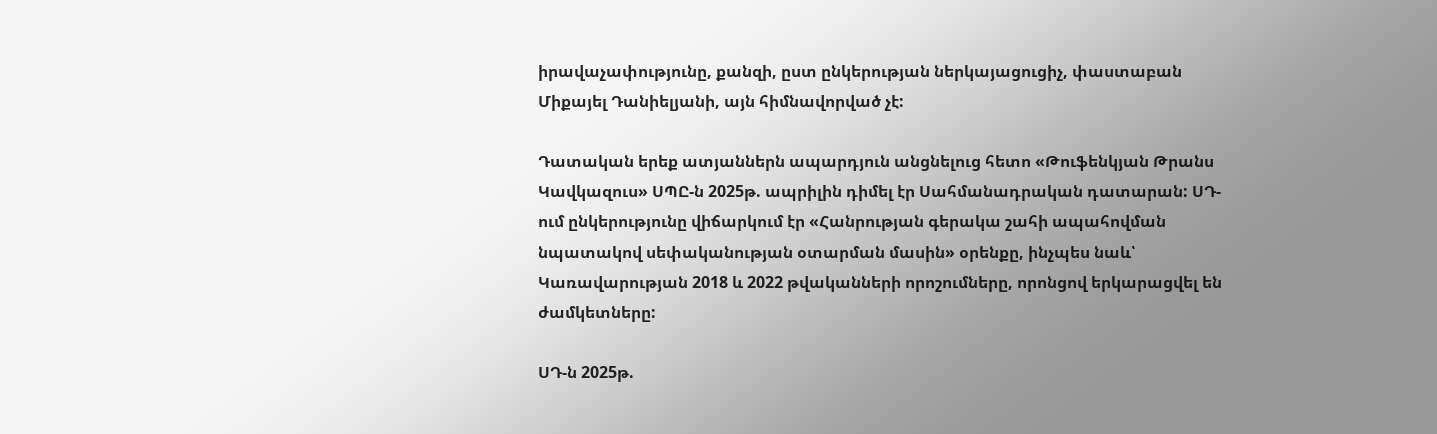իրավաչափությունը, քանզի, ըստ ընկերության ներկայացուցիչ, փաստաբան Միքայել Դանիելյանի, այն հիմնավորված չէ:

Դատական երեք ատյաններն ապարդյուն անցնելուց հետո «Թուֆենկյան Թրանս Կավկազուս» ՍՊԸ-ն 2025թ. ապրիլին դիմել էր Սահմանադրական դատարան: ՍԴ-ում ընկերությունը վիճարկում էր «Հանրության գերակա շահի ապահովման նպատակով սեփականության օտարման մասին» օրենքը, ինչպես նաև՝ Կառավարության 2018 և 2022 թվականների որոշումները, որոնցով երկարացվել են ժամկետները:

ՍԴ-ն 2025թ.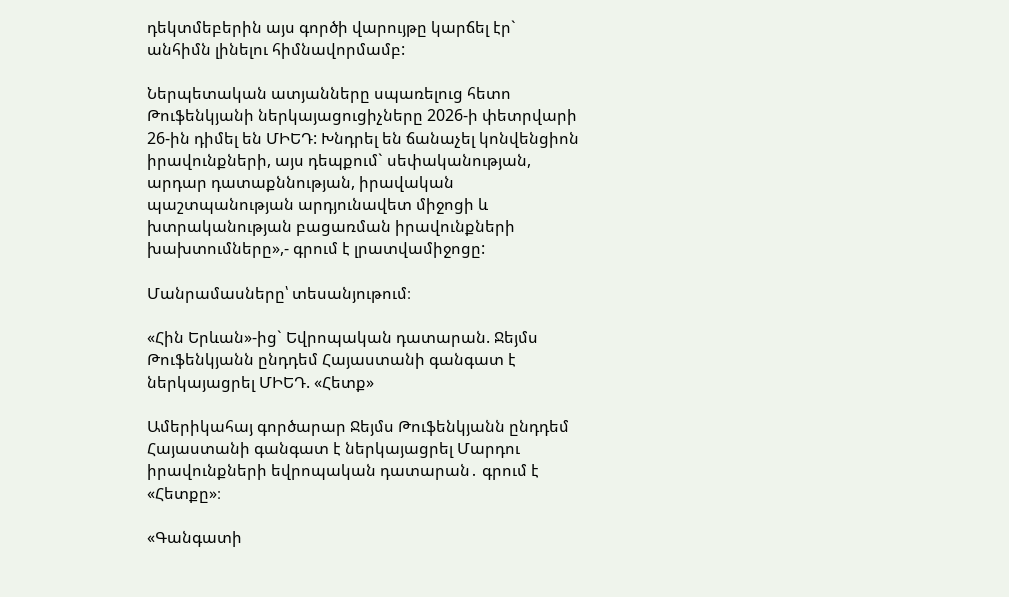դեկտմեբերին այս գործի վարույթը կարճել էր` անհիմն լինելու հիմնավորմամբ:

Ներպետական ատյանները սպառելուց հետո Թուֆենկյանի ներկայացուցիչները 2026-ի փետրվարի 26-ին դիմել են ՄԻԵԴ: Խնդրել են ճանաչել կոնվենցիոն իրավունքների, այս դեպքում` սեփականության, արդար դատաքննության, իրավական պաշտպանության արդյունավետ միջոցի և խտրականության բացառման իրավունքների խախտումները»,- գրում է լրատվամիջոցը:

Մանրամասները՝ տեսանյութում։

«Հին Երևան»-ից` Եվրոպական դատարան. Ջեյմս Թուֆենկյանն ընդդեմ Հայաստանի գանգատ է ներկայացրել ՄԻԵԴ. «Հետք»

Ամերիկահայ գործարար Ջեյմս Թուֆենկյանն ընդդեմ Հայաստանի գանգատ է ներկայացրել Մարդու իրավունքների եվրոպական դատարան․ գրում է «Հետքը»։

«Գանգատի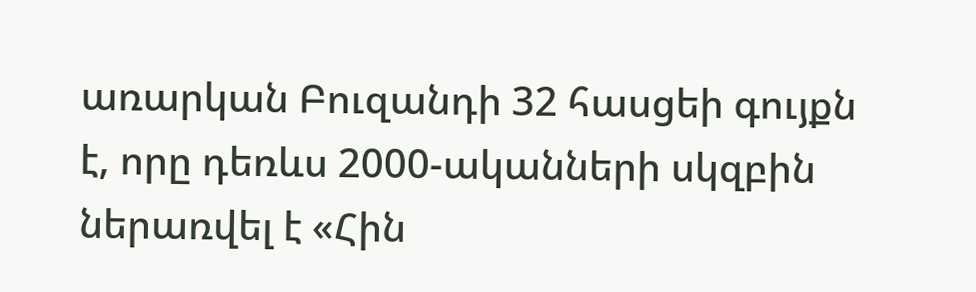առարկան Բուզանդի 32 հասցեի գույքն է, որը դեռևս 2000-ականների սկզբին ներառվել է «Հին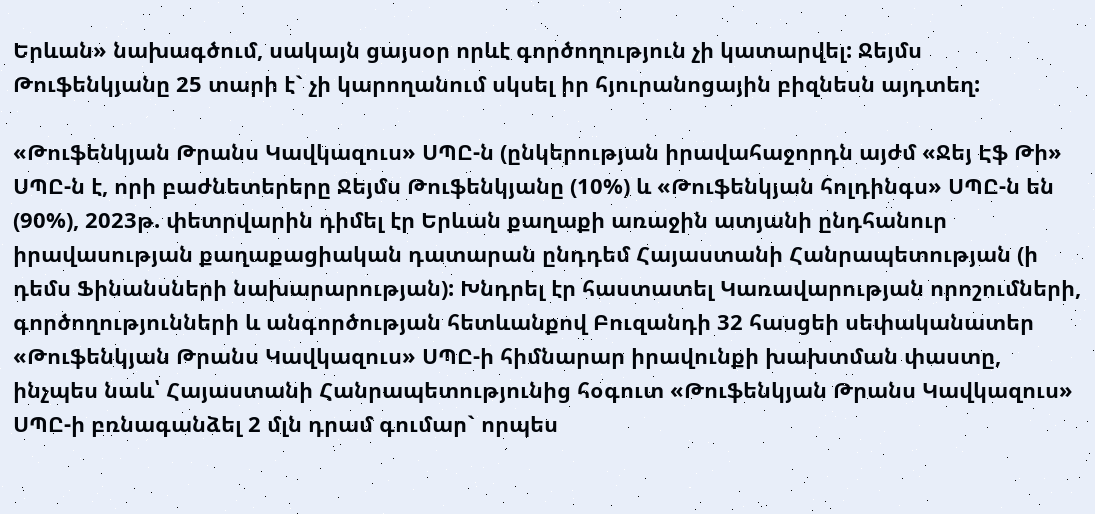Երևան» նախագծում, սակայն ցայսօր որևէ գործողություն չի կատարվել: Ջեյմս Թուֆենկյանը 25 տարի է` չի կարողանում սկսել իր հյուրանոցային բիզնեսն այդտեղ:

«Թուֆենկյան Թրանս Կավկազուս» ՍՊԸ-ն (ընկերության իրավահաջորդն այժմ «Ջեյ Էֆ Թի» ՍՊԸ-ն է, որի բաժնետերերը Ջեյմս Թուֆենկյանը (10%) և «Թուֆենկյան հոլդինգս» ՍՊԸ-ն են (90%), 2023թ. փետրվարին դիմել էր Երևան քաղաքի առաջին ատյանի ընդհանուր իրավասության քաղաքացիական դատարան ընդդեմ Հայաստանի Հանրապետության (ի դեմս Ֆինանսների նախարարության): Խնդրել էր հաստատել Կառավարության որոշումների, գործողությունների և անգործության հետևանքով Բուզանդի 32 հասցեի սեփականատեր «Թուֆենկյան Թրանս Կավկազուս» ՍՊԸ-ի հիմնարար իրավունքի խախտման փաստը, ինչպես նաև՝ Հայաստանի Հանրապետությունից հօգուտ «Թուֆենկյան Թրանս Կավկազուս» ՍՊԸ-ի բռնագանձել 2 մլն դրամ գումար` որպես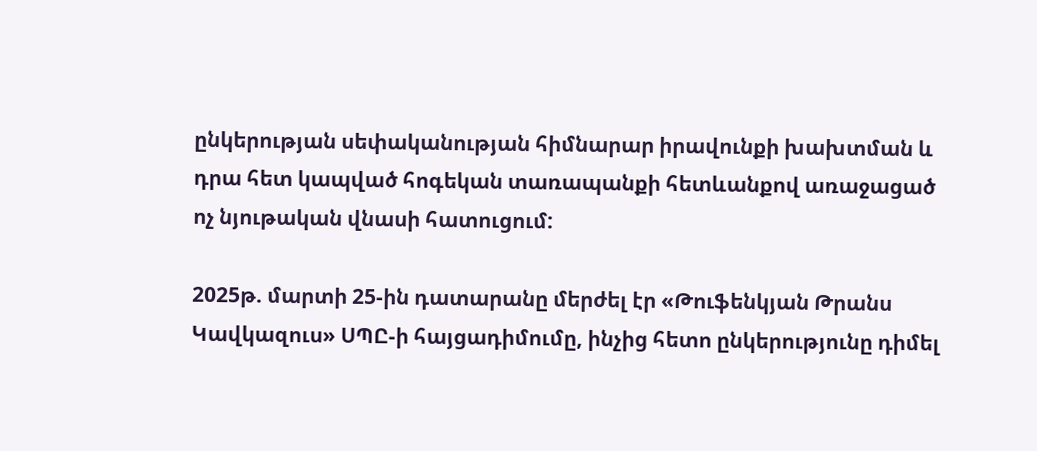ընկերության սեփականության հիմնարար իրավունքի խախտման և դրա հետ կապված հոգեկան տառապանքի հետևանքով առաջացած ոչ նյութական վնասի հատուցում:

2025թ. մարտի 25-ին դատարանը մերժել էր «Թուֆենկյան Թրանս Կավկազուս» ՍՊԸ-ի հայցադիմումը, ինչից հետո ընկերությունը դիմել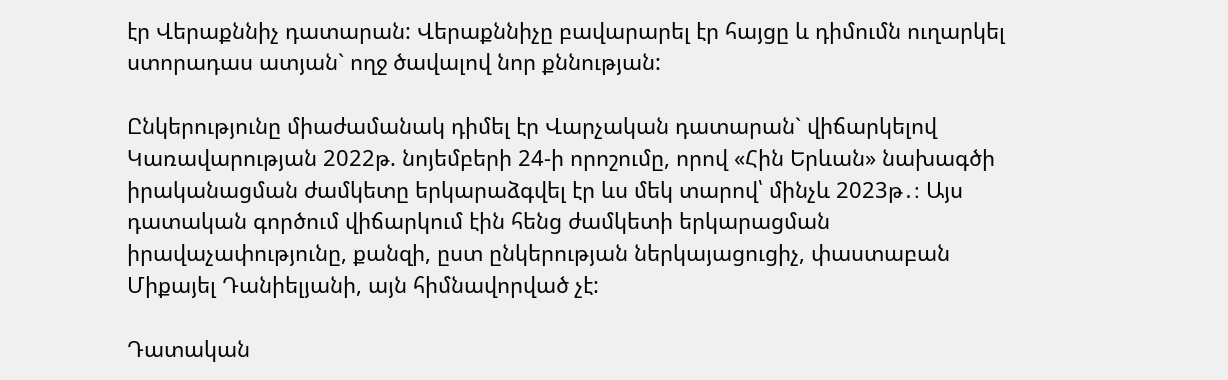էր Վերաքննիչ դատարան: Վերաքննիչը բավարարել էր հայցը և դիմումն ուղարկել ստորադաս ատյան` ողջ ծավալով նոր քննության:

Ընկերությունը միաժամանակ դիմել էր Վարչական դատարան` վիճարկելով Կառավարության 2022թ. նոյեմբերի 24-ի որոշումը, որով «Հին Երևան» նախագծի իրականացման ժամկետը երկարաձգվել էր ևս մեկ տարով՝ մինչև 2023թ․։ Այս դատական գործում վիճարկում էին հենց ժամկետի երկարացման իրավաչափությունը, քանզի, ըստ ընկերության ներկայացուցիչ, փաստաբան Միքայել Դանիելյանի, այն հիմնավորված չէ:

Դատական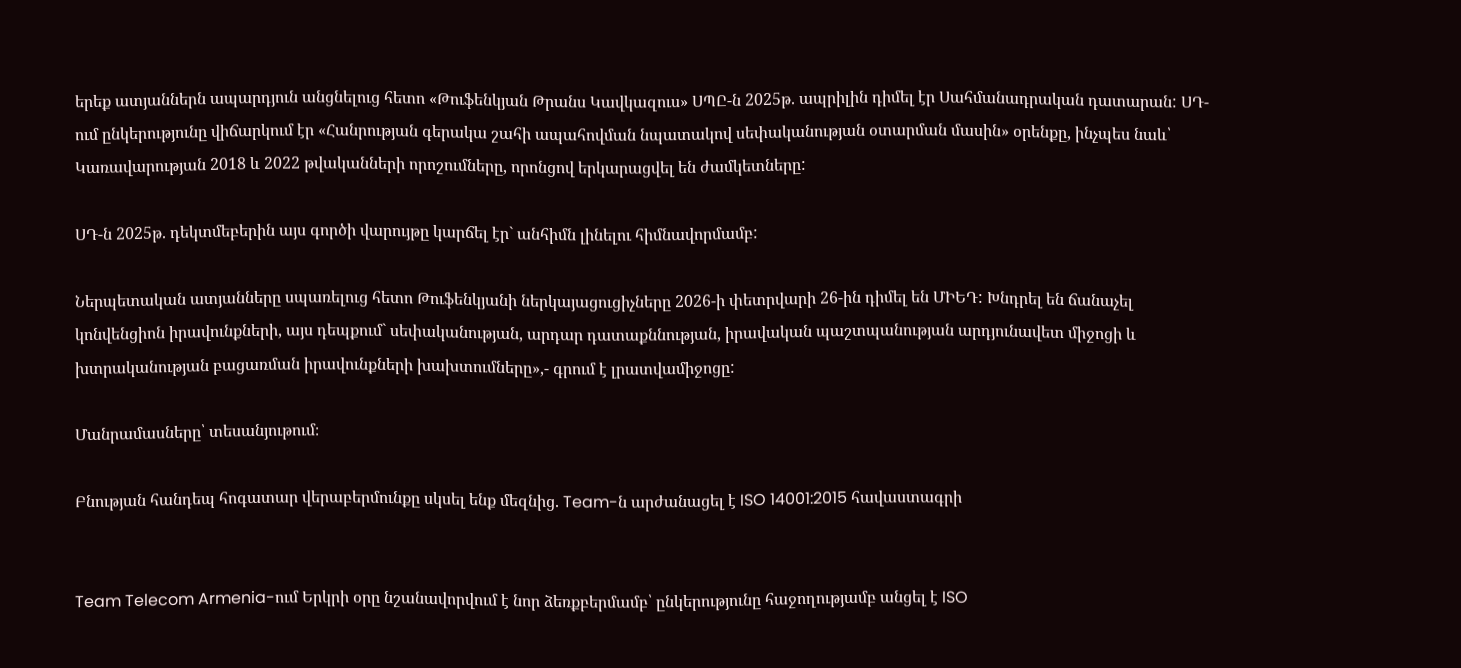երեք ատյաններն ապարդյուն անցնելուց հետո «Թուֆենկյան Թրանս Կավկազուս» ՍՊԸ-ն 2025թ. ապրիլին դիմել էր Սահմանադրական դատարան: ՍԴ-ում ընկերությունը վիճարկում էր «Հանրության գերակա շահի ապահովման նպատակով սեփականության օտարման մասին» օրենքը, ինչպես նաև՝ Կառավարության 2018 և 2022 թվականների որոշումները, որոնցով երկարացվել են ժամկետները:

ՍԴ-ն 2025թ. դեկտմեբերին այս գործի վարույթը կարճել էր` անհիմն լինելու հիմնավորմամբ:

Ներպետական ատյանները սպառելուց հետո Թուֆենկյանի ներկայացուցիչները 2026-ի փետրվարի 26-ին դիմել են ՄԻԵԴ: Խնդրել են ճանաչել կոնվենցիոն իրավունքների, այս դեպքում` սեփականության, արդար դատաքննության, իրավական պաշտպանության արդյունավետ միջոցի և խտրականության բացառման իրավունքների խախտումները»,- գրում է լրատվամիջոցը:

Մանրամասները՝ տեսանյութում։

Բնության հանդեպ հոգատար վերաբերմունքը սկսել ենք մեզնից. Team-ն արժանացել է ISO 14001:2015 հավաստագրի


Team Telecom Armenia-ում Երկրի օրը նշանավորվում է նոր ձեռքբերմամբ՝ ընկերությունը հաջողությամբ անցել է ISO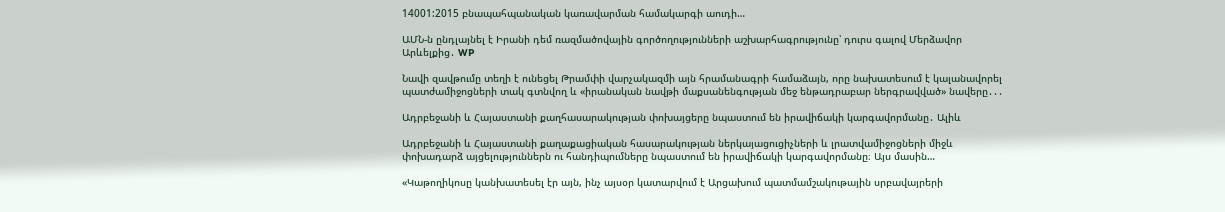14001:2015 բնապահպանական կառավարման համակարգի աուդի…

ԱՄՆ-ն ընդլայնել է Իրանի դեմ ռազմածովային գործողությունների աշխարհագրությունը՝ դուրս գալով Մերձավոր Արևելքից․ WP

Նավի զավթումը տեղի է ունեցել Թրամփի վարչակազմի այն հրամանագրի համաձայն, որը նախատեսում է կալանավորել պատժամիջոցների տակ գտնվող և «իրանական նավթի մաքսանենգության մեջ ենթադրաբար ներգրավված» նավերը․․․

Ադրբեջանի և Հայաստանի քաղհասարակության փոխայցերը նպաստում են իրավիճակի կարգավորմանը․ Ալիև

Ադրբեջանի և Հայաստանի քաղաքացիական հասարակության ներկայացուցիչների և լրատվամիջոցների միջև փոխադարձ այցելություններն ու հանդիպումները նպաստում են իրավիճակի կարգավորմանը։ Այս մասին…

«Կաթողիկոսը կանխատեսել էր այն, ինչ այսօր կատարվում է Արցախում պատմամշակութային սրբավայրերի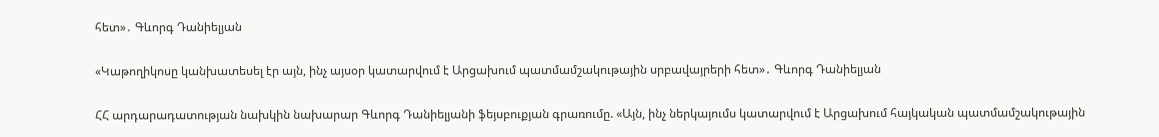հետ»․ Գևորգ Դանիելյան

«Կաթողիկոսը կանխատեսել էր այն, ինչ այսօր կատարվում է Արցախում պատմամշակութային սրբավայրերի հետ»․ Գևորգ Դանիելյան

ՀՀ արդարադատության նախկին նախարար Գևորգ Դանիելյանի ֆեյսբուքյան գրառումը. «Այն, ինչ ներկայումս կատարվում է Արցախում հայկական պատմամշակութային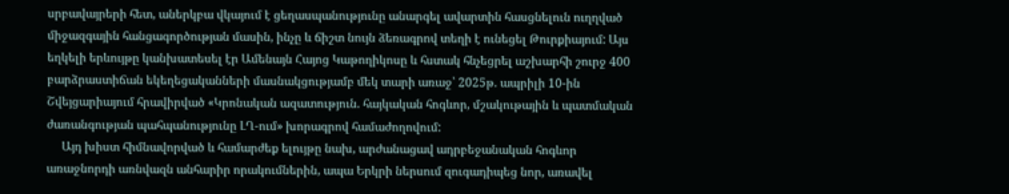սրբավայրերի հետ, աներկբա վկայում է ցեղասպանությունը անարգել ավարտին հասցնելուն ուղղված միջազգային հանցագործության մասին, ինչը և ճիշտ նույն ձեռագրով տեղի է ունեցել Թուրքիայում: Այս եղկելի երևույթը կանխատեսել էր Ամենայն Հայոց Կաթողիկոսը և հստակ հնչեցրել աշխարհի շուրջ 400 բարձրաստիճան եկեղեցականների մասնակցությամբ մեկ տարի առաջ՝ 2025թ. ապրիլի 10-ին Շվեյցարիայում հրավիրված «Կրոնական ազատություն. հայկական հոգևոր, մշակութային և պատմական ժառանգության պահպանությունը ԼՂ-ում» խորագրով համաժողովում:
     Այդ խիստ հիմնավորված և համարժեք ելույթը նախ, արժանացավ ադրբեջանական հոգևոր առաջնորդի առնվազն անհարիր որակումներին, ապա Երկրի ներսում զուգադիպեց նոր, առավել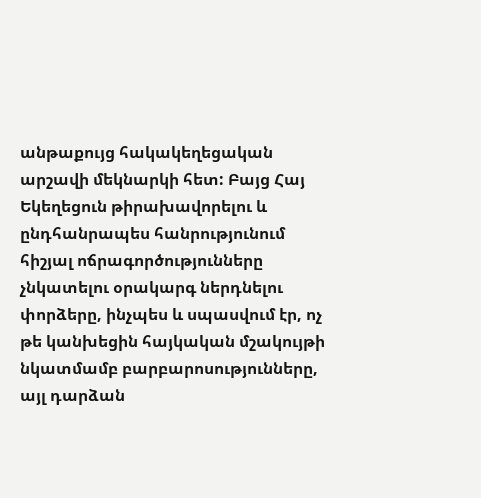անթաքույց հակակեղեցական արշավի մեկնարկի հետ: Բայց Հայ Եկեղեցուն թիրախավորելու և ընդհանրապես հանրությունում հիշյալ ոճրագործությունները չնկատելու օրակարգ ներդնելու փորձերը, ինչպես և սպասվում էր, ոչ թե կանխեցին հայկական մշակույթի նկատմամբ բարբարոսությունները, այլ դարձան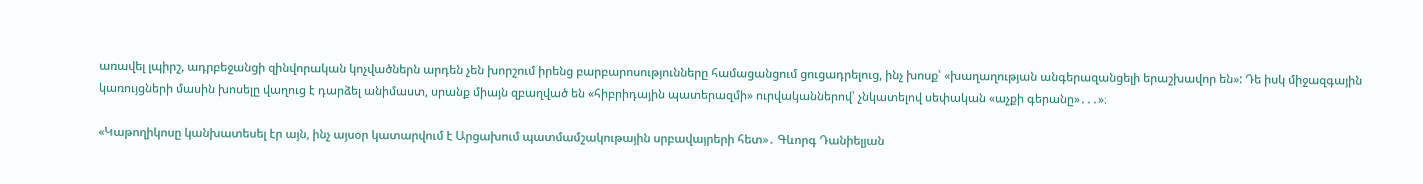առավել լպիրշ, ադրբեջանցի զինվորական կոչվածներն արդեն չեն խորշում իրենց բարբարոսությունները համացանցում ցուցադրելուց, ինչ խոսք՝ «խաղաղության անգերազանցելի երաշխավոր են»: Դե իսկ միջազգային կառույցների մասին խոսելը վաղուց է դարձել անիմաստ, սրանք միայն զբաղված են «հիբրիդային պատերազմի» ուրվականներով՝ չնկատելով սեփական «աչքի գերանը»․․․»։

«Կաթողիկոսը կանխատեսել էր այն, ինչ այսօր կատարվում է Արցախում պատմամշակութային սրբավայրերի հետ»․ Գևորգ Դանիելյան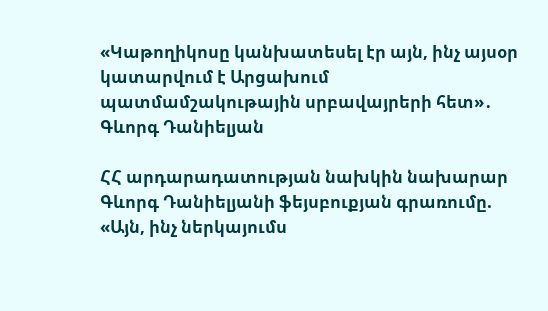«Կաթողիկոսը կանխատեսել էր այն, ինչ այսօր կատարվում է Արցախում պատմամշակութային սրբավայրերի հետ»․ Գևորգ Դանիելյան

ՀՀ արդարադատության նախկին նախարար Գևորգ Դանիելյանի ֆեյսբուքյան գրառումը. «Այն, ինչ ներկայումս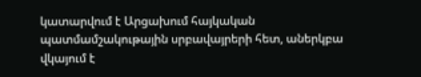կատարվում է Արցախում հայկական պատմամշակութային սրբավայրերի հետ, աներկբա վկայում է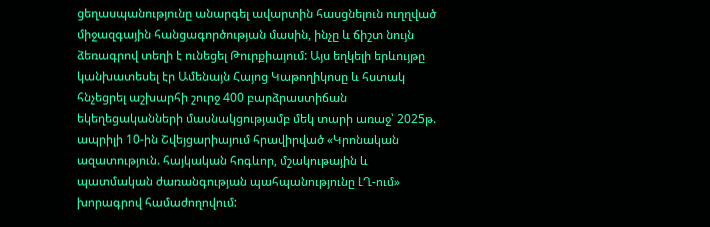ցեղասպանությունը անարգել ավարտին հասցնելուն ուղղված միջազգային հանցագործության մասին, ինչը և ճիշտ նույն ձեռագրով տեղի է ունեցել Թուրքիայում: Այս եղկելի երևույթը կանխատեսել էր Ամենայն Հայոց Կաթողիկոսը և հստակ հնչեցրել աշխարհի շուրջ 400 բարձրաստիճան եկեղեցականների մասնակցությամբ մեկ տարի առաջ՝ 2025թ. ապրիլի 10-ին Շվեյցարիայում հրավիրված «Կրոնական ազատություն. հայկական հոգևոր, մշակութային և պատմական ժառանգության պահպանությունը ԼՂ-ում» խորագրով համաժողովում: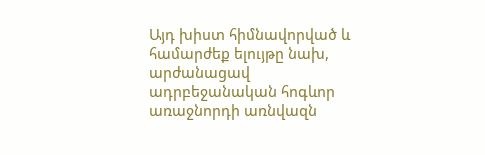Այդ խիստ հիմնավորված և համարժեք ելույթը նախ, արժանացավ ադրբեջանական հոգևոր առաջնորդի առնվազն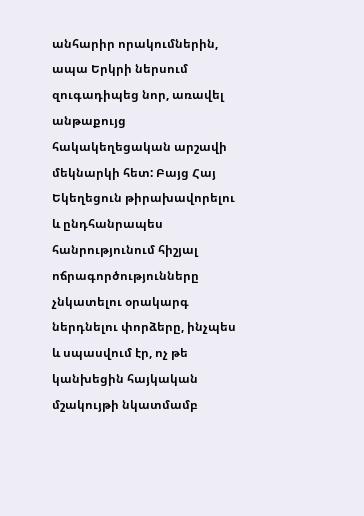անհարիր որակումներին, ապա Երկրի ներսում զուգադիպեց նոր, առավել անթաքույց հակակեղեցական արշավի մեկնարկի հետ: Բայց Հայ Եկեղեցուն թիրախավորելու և ընդհանրապես հանրությունում հիշյալ ոճրագործությունները չնկատելու օրակարգ ներդնելու փորձերը, ինչպես և սպասվում էր, ոչ թե կանխեցին հայկական մշակույթի նկատմամբ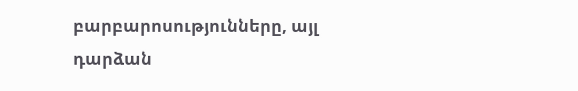բարբարոսությունները, այլ դարձան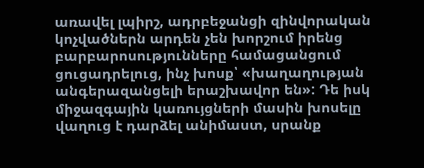առավել լպիրշ, ադրբեջանցի զինվորական կոչվածներն արդեն չեն խորշում իրենց բարբարոսությունները համացանցում ցուցադրելուց, ինչ խոսք՝ «խաղաղության անգերազանցելի երաշխավոր են»: Դե իսկ միջազգային կառույցների մասին խոսելը վաղուց է դարձել անիմաստ, սրանք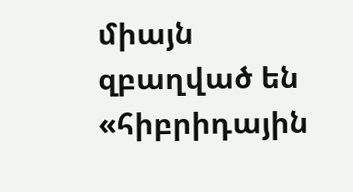միայն զբաղված են «հիբրիդային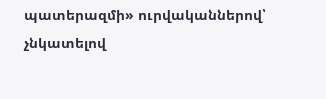պատերազմի» ուրվականներով՝ չնկատելով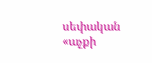սեփական «աչքի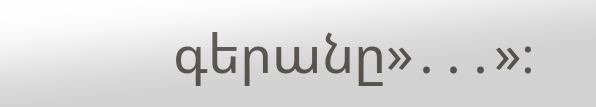գերանը»․․․»։